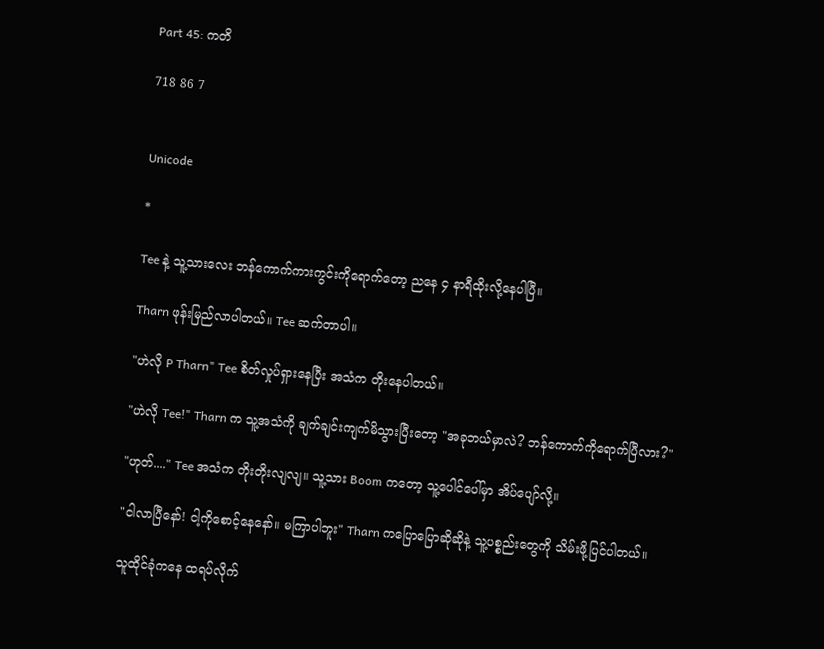Part 45: ကတိ

718 86 7


Unicode

*

Tee နဲ့ သူ့သားလေး ဘန်ကောက်ကားကွင်းကိုရောက်တော့ ညနေ ၄ နာရီထိုးလို့နေပါပြီ။

Tharn ဖုန်းမြည်လာပါတယ်။ Tee ဆက်တာပါ။

"ဟဲလို P Tharn" Tee စိတ်လှုပ်ရှားနေပြီး အသံက တိုးနေပါတယ်။

"ဟဲလို Tee!" Tharn က သူ့အသံကို ချက်ချင်းကျက်မိသွားပြီးတော့ "အခုဘယ်မှာလဲ? ဘန်ကောက်ကိုရောက်ပြီလား?"

"ဟုတ်...." Tee အသံက တိုးတိုးလျလျ။ သူ့သား Boom ကတော့ သူ့ပေါင်ပေါ်မှာ အိပ်ပျော်လို့။

"ငါလာပြီနော်! ငါ့ကိုစောင့်နေနော်။ မကြာပါဘူး" Tharn ကပြောပြောဆိုဆိုနဲ့ သူ့ပစ္စည်းတွေကို သိမ်းဖို့ပြင်ပါတယ်။

သူထိုင်ခုံကနေ ထရပ်လိုက်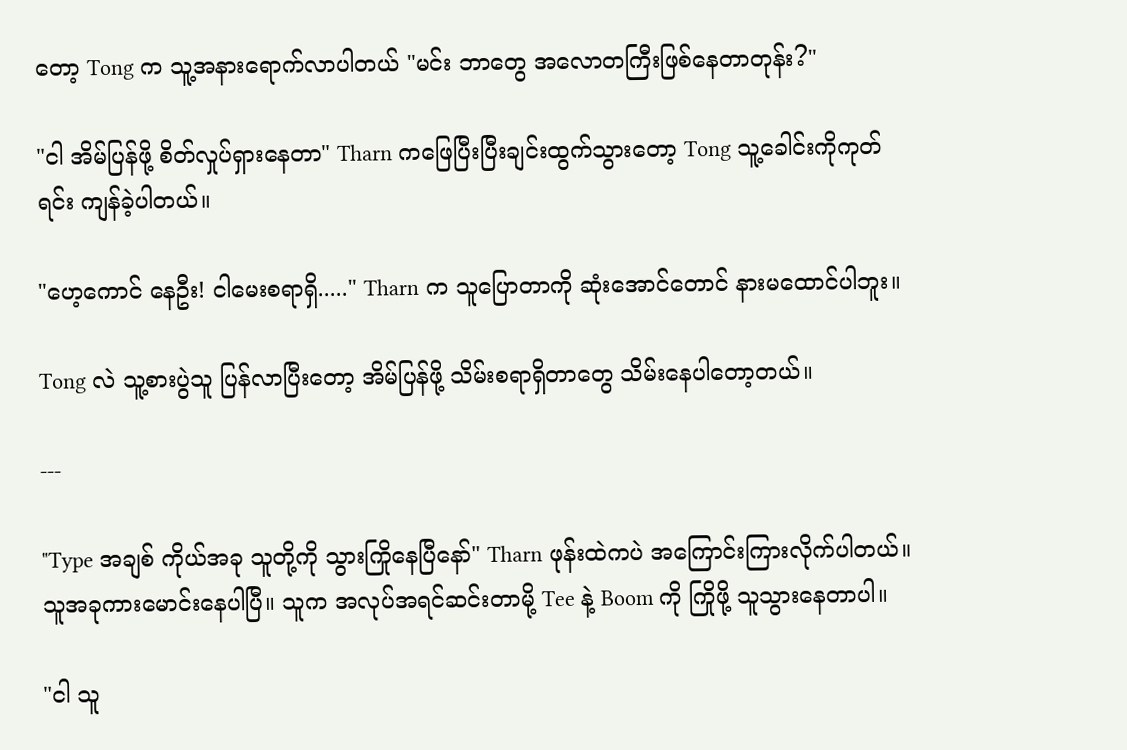တော့ Tong က သူ့အနားရောက်လာပါတယ် "မင်း ဘာတွေ အလောတကြီးဖြစ်နေတာတုန်း?"

"ငါ အိမ်ပြန်ဖို့ စိတ်လှုပ်ရှားနေတာ" Tharn ကဖြေပြီးပြီးချင်းထွက်သွားတော့ Tong သူ့ခေါင်းကိုကုတ်ရင်း ကျန်ခဲ့ပါတယ်။

"ဟေ့ကောင် နေဦး! ငါမေးစရာရှိ....." Tharn က သူပြောတာကို ဆုံးအောင်တောင် နားမထောင်ပါဘူး။

Tong လဲ သူ့စားပွဲသူ ပြန်လာပြီးတော့ အိမ်ပြန်ဖို့ သိမ်းစရာရှိတာတွေ သိမ်းနေပါတော့တယ်။

---

"Type အချစ် ကိုယ်အခု သူတို့ကို သွားကြိုနေပြီနော်" Tharn ဖုန်းထဲကပဲ အကြောင်းကြားလိုက်ပါတယ်။ သူအခုကားမောင်းနေပါပြီ။ သူက အလုပ်အရင်ဆင်းတာမို့ Tee နဲ့ Boom ကို ကြိုဖို့ သူသွားနေတာပါ။

"ငါ သူ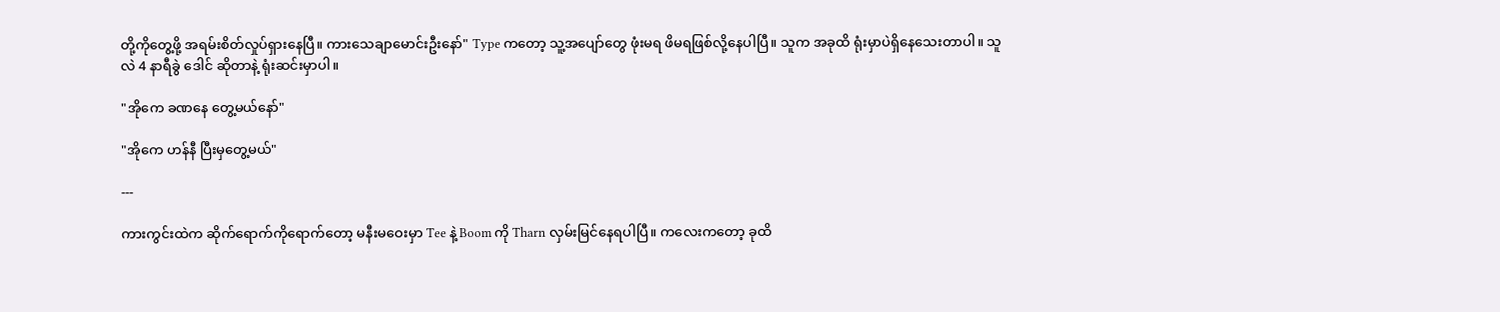တို့ကိုတွေ့ဖို့ အရမ်းစိတ်လှုပ်ရှားနေပြီ။ ကားသေချာမောင်းဦးနော်" Type ကတော့ သူ့အပျော်တွေ ဖုံးမရ ဖိမရဖြစ်လို့နေပါပြီ။ သူက အခုထိ ရုံးမှာပဲရှိနေသေးတာပါ။ သူလဲ 4 နာရီခွဲ ဒေါင် ဆိုတာနဲ့ ရုံးဆင်းမှာပါ။

"အိုကေ ခဏနေ တွေ့မယ်နော်"

"အိုကေ ဟန်နီ ပြီးမှတွေ့မယ်"

---

ကားကွင်းထဲက ဆိုက်ရောက်ကိုရောက်တော့ မနီးမဝေးမှာ Tee နဲ့ Boom ကို Tharn လှမ်းမြင်နေရပါပြီ။ ကလေးကတော့ ခုထိ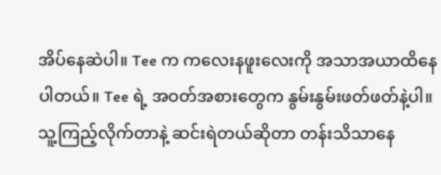အိပ်နေဆဲပါ။ Tee က ကလေးနဖူးလေးကို အသာအယာထိနေပါတယ်။ Tee ရဲ့ အဝတ်အစားတွေက နွမ်းနွမ်းဖတ်ဖတ်နဲ့ပါ။ သူ့ကြည့်လိုက်တာနဲ့ ဆင်းရဲတယ်ဆိုတာ တန်းသိသာနေ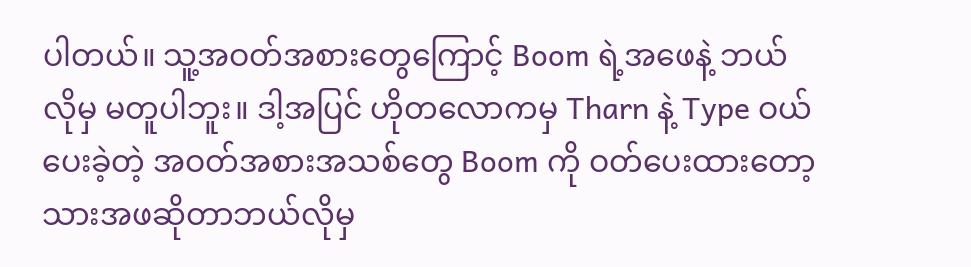ပါတယ်။ သူ့အဝတ်အစားတွေကြောင့် Boom ရဲ့အဖေနဲ့ ဘယ်လိုမှ မတူပါဘူး။ ဒါ့အပြင် ဟိုတလောကမှ Tharn နဲ့ Type ဝယ်ပေးခဲ့တဲ့ အဝတ်အစားအသစ်တွေ Boom ကို ဝတ်ပေးထားတော့ သားအဖဆိုတာဘယ်လိုမှ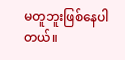မတူဘူးဖြစ်နေပါတယ်။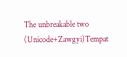The unbreakable two (Unicode+Zawgyi)Tempat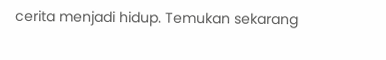cerita menjadi hidup. Temukan sekarang